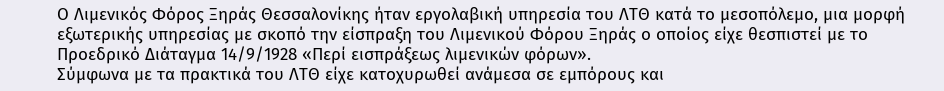Ο Λιμενικός Φόρος Ξηράς Θεσσαλονίκης ήταν εργολαβική υπηρεσία του ΛΤΘ κατά το μεσοπόλεμο, μια μορφή εξωτερικής υπηρεσίας με σκοπό την είσπραξη του Λιμενικού Φόρου Ξηράς ο οποίος είχε θεσπιστεί με το Προεδρικό Διάταγμα 14/9/1928 «Περί εισπράξεως λιμενικών φόρων».
Σύμφωνα με τα πρακτικά του ΛΤΘ είχε κατοχυρωθεί ανάμεσα σε εμπόρους και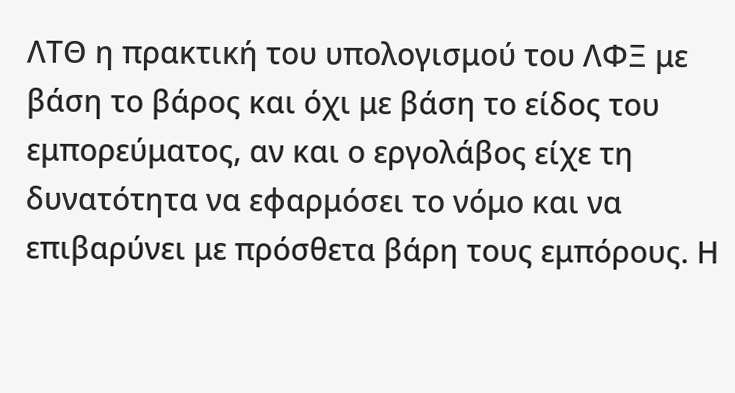ΛΤΘ η πρακτική του υπολογισμού του ΛΦΞ με βάση το βάρος και όχι με βάση το είδος του εμπορεύματος, αν και ο εργολάβος είχε τη δυνατότητα να εφαρμόσει το νόμο και να επιβαρύνει με πρόσθετα βάρη τους εμπόρους. Η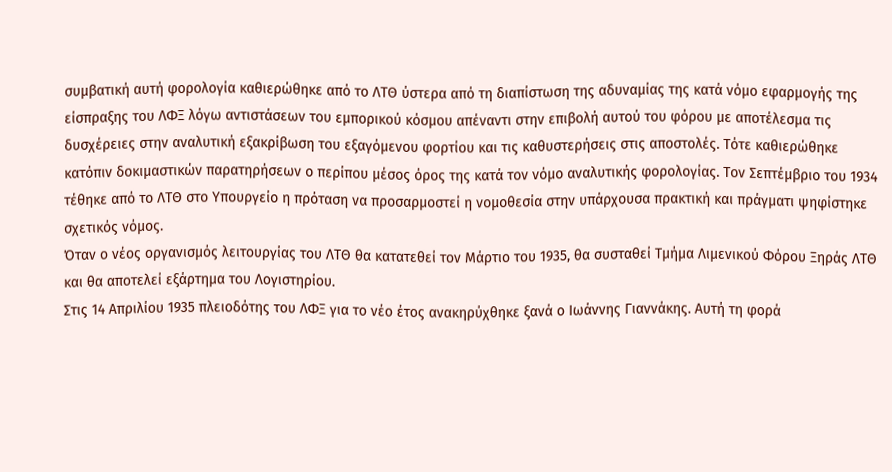συμβατική αυτή φορολογία καθιερώθηκε από το ΛΤΘ ύστερα από τη διαπίστωση της αδυναμίας της κατά νόμο εφαρμογής της είσπραξης του ΛΦΞ λόγω αντιστάσεων του εμπορικού κόσμου απέναντι στην επιβολή αυτού του φόρου με αποτέλεσμα τις δυσχέρειες στην αναλυτική εξακρίβωση του εξαγόμενου φορτίου και τις καθυστερήσεις στις αποστολές. Τότε καθιερώθηκε κατόπιν δοκιμαστικών παρατηρήσεων ο περίπου μέσος όρος της κατά τον νόμο αναλυτικής φορολογίας. Τον Σεπτέμβριο του 1934 τέθηκε από το ΛΤΘ στο Υπουργείο η πρόταση να προσαρμοστεί η νομοθεσία στην υπάρχουσα πρακτική και πράγματι ψηφίστηκε σχετικός νόμος.
Όταν ο νέος οργανισμός λειτουργίας του ΛΤΘ θα κατατεθεί τον Μάρτιο του 1935, θα συσταθεί Τμήμα Λιμενικού Φόρου Ξηράς ΛΤΘ και θα αποτελεί εξάρτημα του Λογιστηρίου.
Στις 14 Απριλίου 1935 πλειοδότης του ΛΦΞ για το νέο έτος ανακηρύχθηκε ξανά ο Ιωάννης Γιαννάκης. Αυτή τη φορά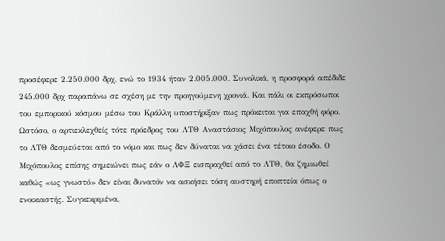προσέφερε 2.250.000 δρχ, ενώ το 1934 ήταν 2.005.000. Συνολικά, η προσφορά απέδιδε 245.000 δρχ παραπάνω σε σχέση με την προηγούμενη χρονιά. Και πάλι οι εκπρόσωποι του εμπορικού κόσμου μέσω του Κράλλη υποστήριξαν πως πρόκειται για επαχθή φόρο. Ωστόσο, ο αρτιεκλεχθείς τότε πρόεδρος του ΛΤΘ Αναστάσιος Μιχόπουλος ανέφερε πως το ΛΤΘ δεσμεύεται από το νόμο και πως δεν δύναται να χάσει ένα τέτοιο έσοδο. Ο Μιχόπουλος επίσης σημειώνει πως εάν ο ΛΦΞ εισπραχθεί από το ΛΤΘ, θα ζημιωθεί καθώς «ως γνωστό» δεν είναι δυνατόν να ασκήσει τόση αυστηρή εποπτεία όπως ο ενοικιαστής. Συγκεκριμένα,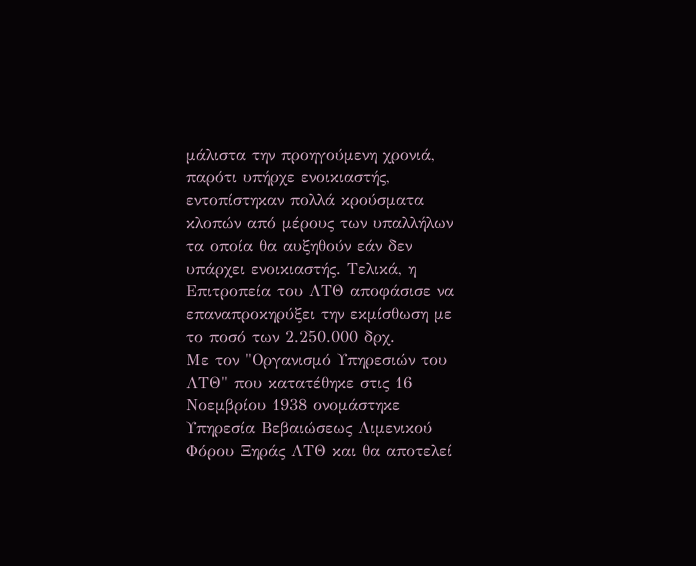μάλιστα την προηγούμενη χρονιά, παρότι υπήρχε ενοικιαστής, εντοπίστηκαν πολλά κρούσματα κλοπών από μέρους των υπαλλήλων τα οποία θα αυξηθούν εάν δεν υπάρχει ενοικιαστής. Τελικά, η Επιτροπεία του ΛΤΘ αποφάσισε να επαναπροκηρύξει την εκμίσθωση με το ποσό των 2.250.000 δρχ.
Με τον "Οργανισμό Υπηρεσιών του ΛΤΘ" που κατατέθηκε στις 16 Νοεμβρίου 1938 ονομάστηκε Υπηρεσία Βεβαιώσεως Λιμενικού Φόρου Ξηράς ΛΤΘ και θα αποτελεί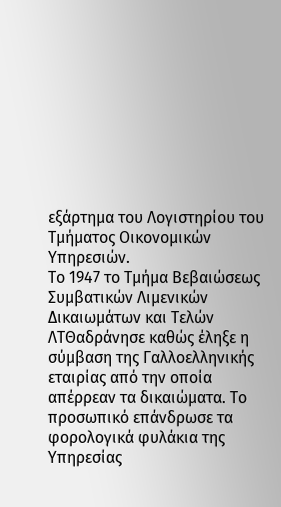εξάρτημα του Λογιστηρίου του Τμήματος Οικονομικών Υπηρεσιών.
Το 1947 το Τμήμα Βεβαιώσεως Συμβατικών Λιμενικών Δικαιωμάτων και Τελών ΛΤΘαδράνησε καθώς έληξε η σύμβαση της Γαλλοελληνικής εταιρίας από την οποία απέρρεαν τα δικαιώματα. Το προσωπικό επάνδρωσε τα φορολογικά φυλάκια της Υπηρεσίας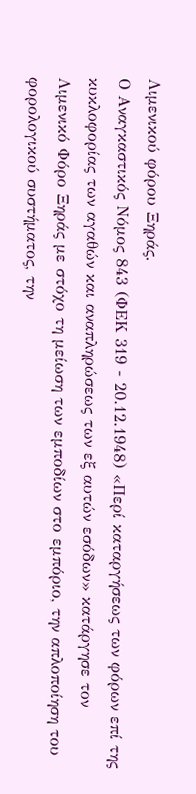Λιμενικού φόρου Ξηράς.
Ο Αναγκαστικός Νόμος 843 (ΦΕΚ 319 - 20.12.1948) «Περί καταργήσεως των φόρων επί της κυκλοφορίας των αγαθών και αναπληρώσεως των εξ αυτών εσόδων» κατάργησε τον Λιμενικό Φόρο Ξηράς με στόχο τη μείωση των εμποδίων στο εμπόριο, την απλοποίηση του φορολογικού συστήματος, την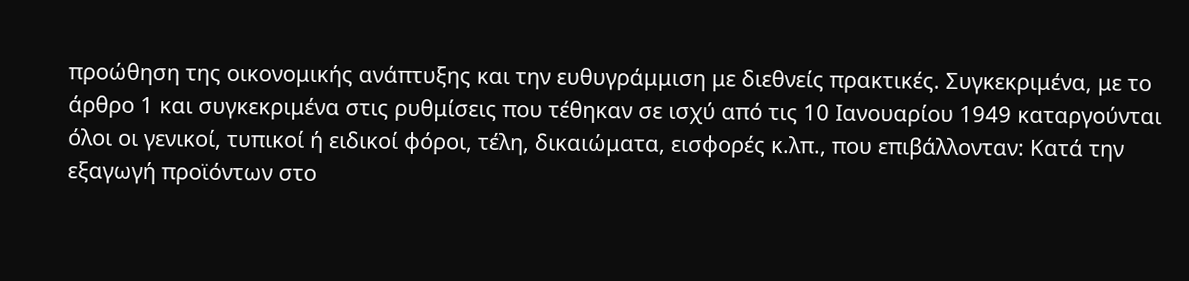προώθηση της οικονομικής ανάπτυξης και την ευθυγράμμιση με διεθνείς πρακτικές. Συγκεκριμένα, με το άρθρο 1 και συγκεκριμένα στις ρυθμίσεις που τέθηκαν σε ισχύ από τις 10 Ιανουαρίου 1949 καταργούνται όλοι οι γενικοί, τυπικοί ή ειδικοί φόροι, τέλη, δικαιώματα, εισφορές κ.λπ., που επιβάλλονταν: Κατά την εξαγωγή προϊόντων στο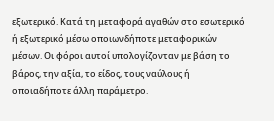εξωτερικό. Κατά τη μεταφορά αγαθών στο εσωτερικό ή εξωτερικό μέσω οποιωνδήποτε μεταφορικών μέσων. Οι φόροι αυτοί υπολογίζονταν με βάση το βάρος, την αξία, το είδος, τους ναύλους ή οποιαδήποτε άλλη παράμετρο.